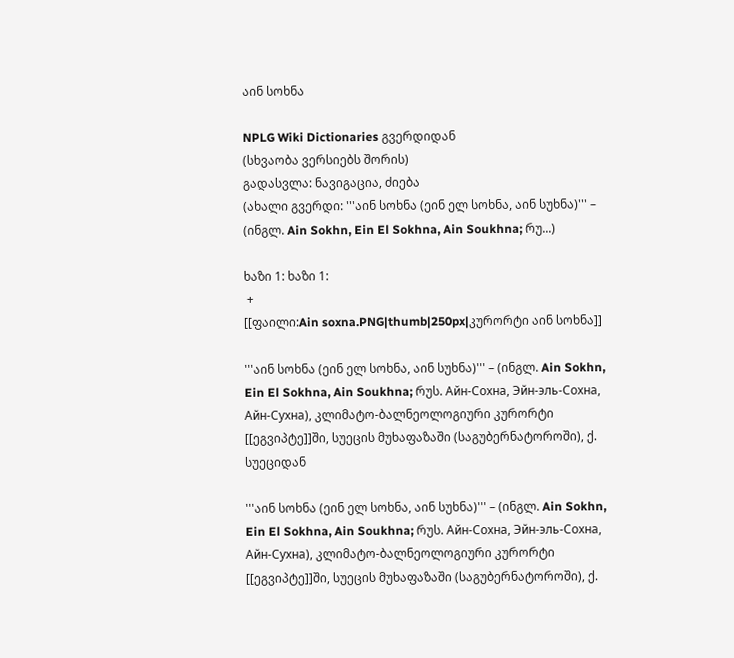აინ სოხნა

NPLG Wiki Dictionaries გვერდიდან
(სხვაობა ვერსიებს შორის)
გადასვლა: ნავიგაცია, ძიება
(ახალი გვერდი: '''აინ სოხნა (ეინ ელ სოხნა, აინ სუხნა)''' – (ინგლ. Ain Sokhn, Ein El Sokhna, Ain Soukhna; რუ...)

ხაზი 1: ხაზი 1:
 +
[[ფაილი:Ain soxna.PNG|thumb|250px|კურორტი აინ სოხნა]]

'''აინ სოხნა (ეინ ელ სოხნა, აინ სუხნა)''' – (ინგლ. Ain Sokhn, Ein El Sokhna, Ain Soukhna; რუს. Айн-Сохна, Эйн-эль-Сохна, Айн-Сухна), კლიმატო-ბალნეოლოგიური კურორტი [[ეგვიპტე]]ში, სუეცის მუხაფაზაში (საგუბერნატოროში), ქ. სუეციდან

'''აინ სოხნა (ეინ ელ სოხნა, აინ სუხნა)''' – (ინგლ. Ain Sokhn, Ein El Sokhna, Ain Soukhna; რუს. Айн-Сохна, Эйн-эль-Сохна, Айн-Сухна), კლიმატო-ბალნეოლოგიური კურორტი [[ეგვიპტე]]ში, სუეცის მუხაფაზაში (საგუბერნატოროში), ქ.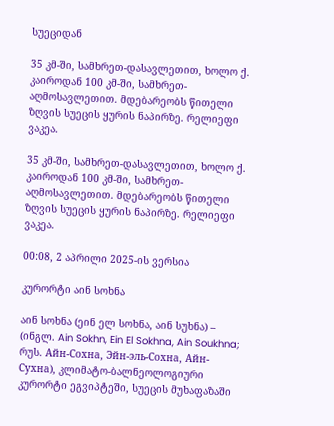სუეციდან

35 კმ-ში, სამხრეთ-დასავლეთით, ხოლო ქ. კაიროდან 100 კმ-ში, სამხრეთ-აღმოსავლეთით. მდებარეობს წითელი ზღვის სუეცის ყურის ნაპირზე. რელიეფი ვაკეა.

35 კმ-ში, სამხრეთ-დასავლეთით, ხოლო ქ. კაიროდან 100 კმ-ში, სამხრეთ-აღმოსავლეთით. მდებარეობს წითელი ზღვის სუეცის ყურის ნაპირზე. რელიეფი ვაკეა.

00:08, 2 აპრილი 2025-ის ვერსია

კურორტი აინ სოხნა

აინ სოხნა (ეინ ელ სოხნა, აინ სუხნა) – (ინგლ. Ain Sokhn, Ein El Sokhna, Ain Soukhna; რუს. Айн-Сохна, Эйн-эль-Сохна, Айн-Сухна), კლიმატო-ბალნეოლოგიური კურორტი ეგვიპტეში, სუეცის მუხაფაზაში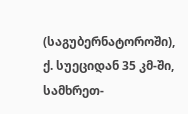(საგუბერნატოროში), ქ. სუეციდან 35 კმ-ში, სამხრეთ-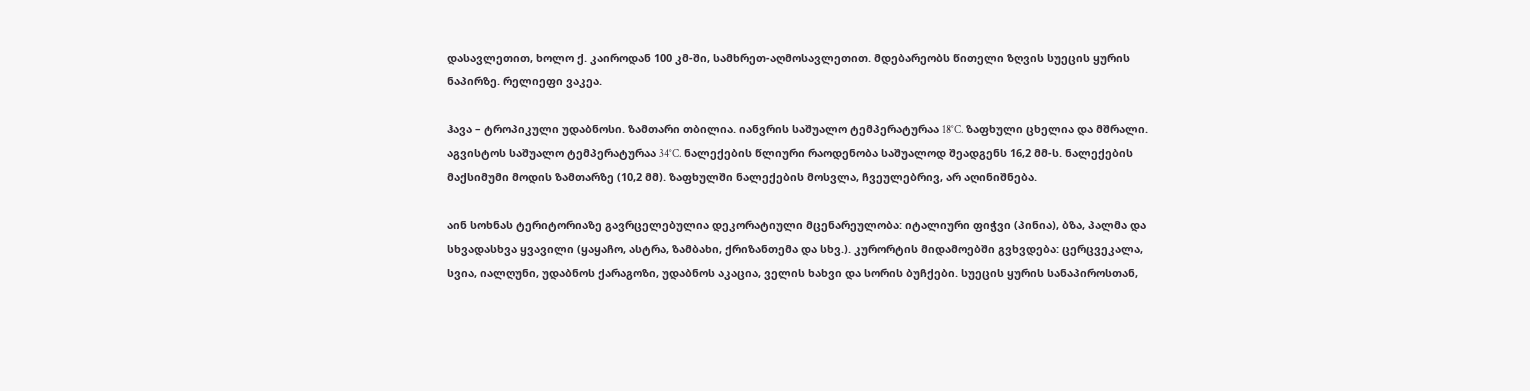დასავლეთით, ხოლო ქ. კაიროდან 100 კმ-ში, სამხრეთ-აღმოსავლეთით. მდებარეობს წითელი ზღვის სუეცის ყურის ნაპირზე. რელიეფი ვაკეა.

ჰავა – ტროპიკული უდაბნოსი. ზამთარი თბილია. იანვრის საშუალო ტემპერატურაა 18°C. ზაფხული ცხელია და მშრალი. აგვისტოს საშუალო ტემპერატურაა 34°C. ნალექების წლიური რაოდენობა საშუალოდ შეადგენს 16,2 მმ-ს. ნალექების მაქსიმუმი მოდის ზამთარზე (10,2 მმ). ზაფხულში ნალექების მოსვლა, ჩვეულებრივ, არ აღინიშნება.

აინ სოხნას ტერიტორიაზე გავრცელებულია დეკორატიული მცენარეულობა: იტალიური ფიჭვი (პინია), ბზა, პალმა და სხვადასხვა ყვავილი (ყაყაჩო, ასტრა, ზამბახი, ქრიზანთემა და სხვ.). კურორტის მიდამოებში გვხვდება: ცერცვეკალა, სვია, იალღუნი, უდაბნოს ქარაგოზი, უდაბნოს აკაცია, ველის ხახვი და სორის ბუჩქები. სუეცის ყურის სანაპიროსთან,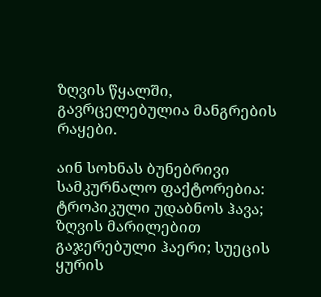ზღვის წყალში, გავრცელებულია მანგრების რაყები.

აინ სოხნას ბუნებრივი სამკურნალო ფაქტორებია: ტროპიკული უდაბნოს ჰავა; ზღვის მარილებით გაჯერებული ჰაერი; სუეცის ყურის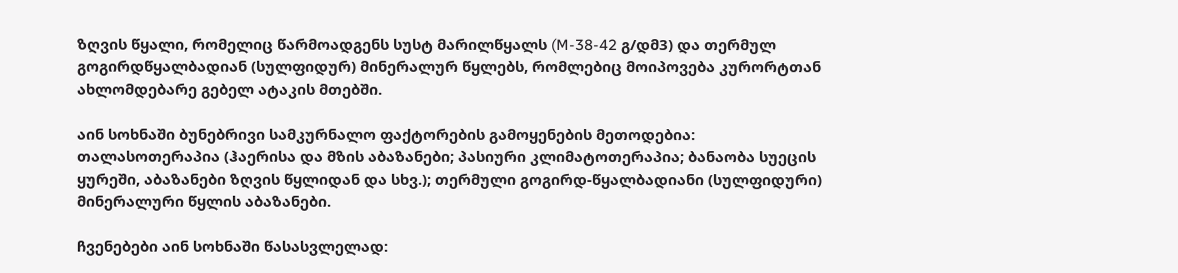ზღვის წყალი, რომელიც წარმოადგენს სუსტ მარილწყალს (M-38-42 გ/დმ3) და თერმულ გოგირდწყალბადიან (სულფიდურ) მინერალურ წყლებს, რომლებიც მოიპოვება კურორტთან ახლომდებარე გებელ ატაკის მთებში.

აინ სოხნაში ბუნებრივი სამკურნალო ფაქტორების გამოყენების მეთოდებია: თალასოთერაპია (ჰაერისა და მზის აბაზანები; პასიური კლიმატოთერაპია; ბანაობა სუეცის ყურეში, აბაზანები ზღვის წყლიდან და სხვ.); თერმული გოგირდ-წყალბადიანი (სულფიდური) მინერალური წყლის აბაზანები.

ჩვენებები აინ სოხნაში წასასვლელად: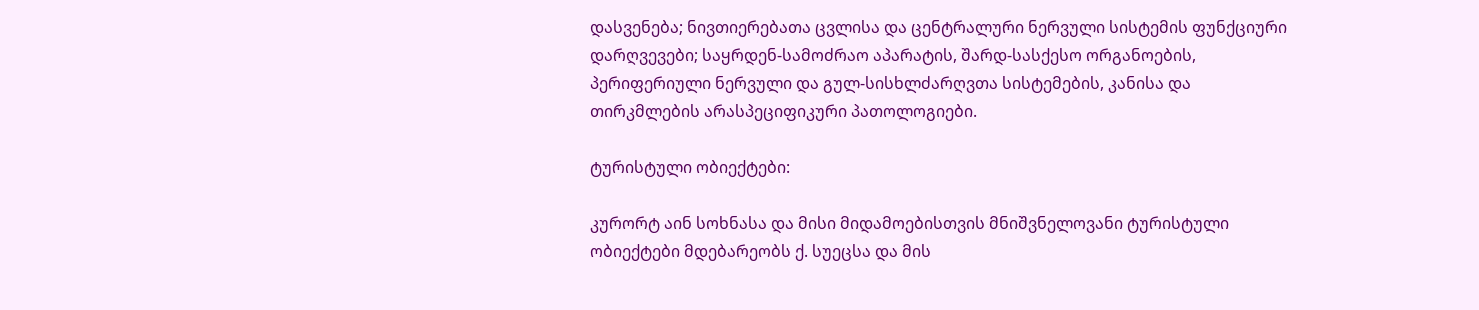დასვენება; ნივთიერებათა ცვლისა და ცენტრალური ნერვული სისტემის ფუნქციური დარღვევები; საყრდენ-სამოძრაო აპარატის, შარდ-სასქესო ორგანოების, პერიფერიული ნერვული და გულ-სისხლძარღვთა სისტემების, კანისა და თირკმლების არასპეციფიკური პათოლოგიები.

ტურისტული ობიექტები:

კურორტ აინ სოხნასა და მისი მიდამოებისთვის მნიშვნელოვანი ტურისტული ობიექტები მდებარეობს ქ. სუეცსა და მის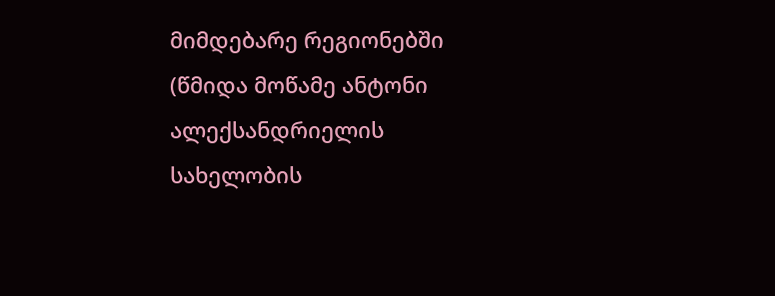მიმდებარე რეგიონებში (წმიდა მოწამე ანტონი ალექსანდრიელის სახელობის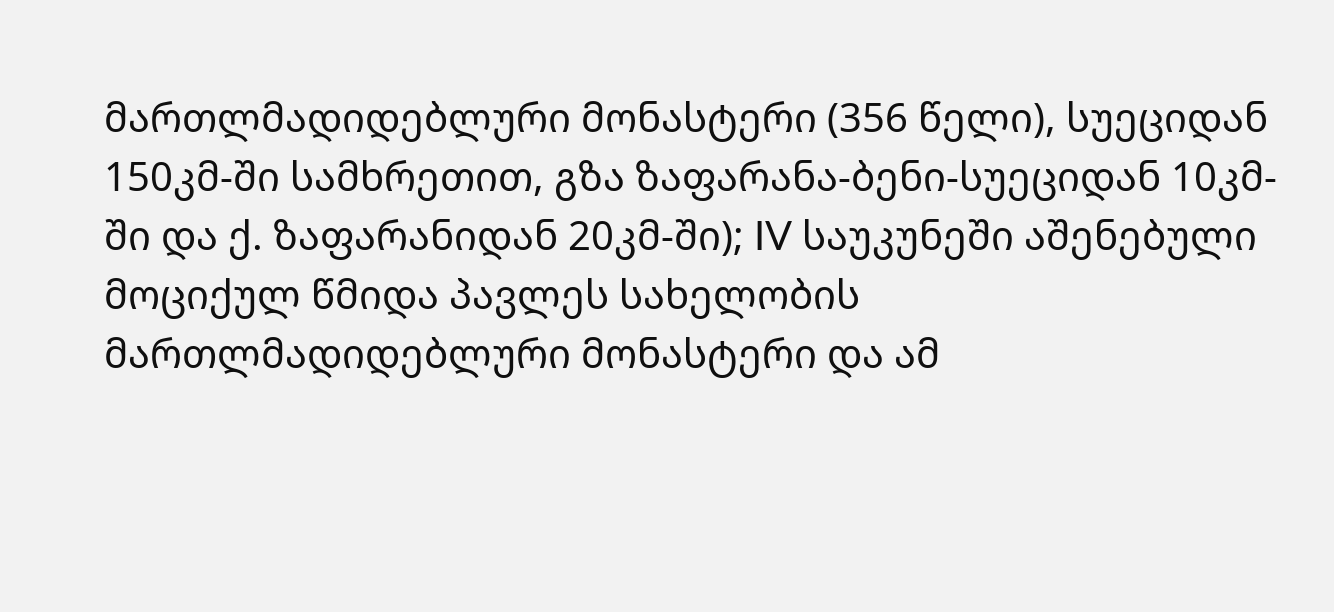მართლმადიდებლური მონასტერი (356 წელი), სუეციდან 150კმ-ში სამხრეთით, გზა ზაფარანა-ბენი-სუეციდან 10კმ-ში და ქ. ზაფარანიდან 20კმ-ში); IV საუკუნეში აშენებული მოციქულ წმიდა პავლეს სახელობის მართლმადიდებლური მონასტერი და ამ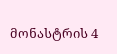მონასტრის 4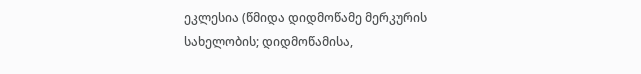ეკლესია (წმიდა დიდმოწამე მერკურის სახელობის; დიდმოწამისა,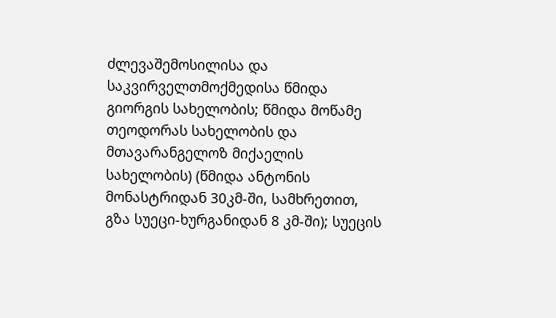ძლევაშემოსილისა და საკვირველთმოქმედისა წმიდა გიორგის სახელობის; წმიდა მოწამე თეოდორას სახელობის და მთავარანგელოზ მიქაელის სახელობის) (წმიდა ანტონის მონასტრიდან 30კმ-ში, სამხრეთით, გზა სუეცი-ხურგანიდან 8 კმ-ში); სუეცის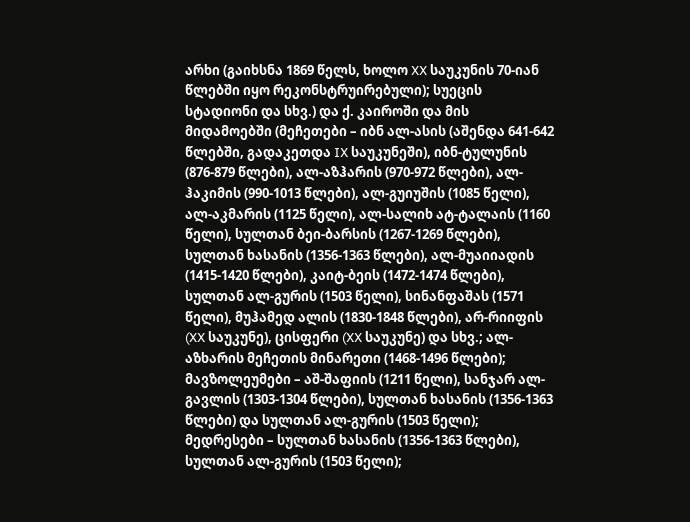არხი (გაიხსნა 1869 წელს, ხოლო XX საუკუნის 70-იან წლებში იყო რეკონსტრუირებული); სუეცის სტადიონი და სხვ.) და ქ. კაიროში და მის მიდამოებში (მეჩეთები – იბნ ალ-ასის (აშენდა 641-642 წლებში, გადაკეთდა IX საუკუნეში), იბნ-ტულუნის (876-879 წლები), ალ-აზჰარის (970-972 წლები), ალ-ჰაკიმის (990-1013 წლები), ალ-გუიუშის (1085 წელი), ალ-აკმარის (1125 წელი), ალ-სალიხ ატ-ტალაის (1160 წელი), სულთან ბეი-ბარსის (1267-1269 წლები), სულთან ხასანის (1356-1363 წლები), ალ-მუაიიადის (1415-1420 წლები), კაიტ-ბეის (1472-1474 წლები), სულთან ალ-გურის (1503 წელი), სინანფაშას (1571 წელი), მუჰამედ ალის (1830-1848 წლები), არ-რიიფის (XX საუკუნე), ცისფერი (XX საუკუნე) და სხვ.; ალ-აზხარის მეჩეთის მინარეთი (1468-1496 წლები); მავზოლეუმები – აშ-შაფიის (1211 წელი), სანჯარ ალ-გავლის (1303-1304 წლები), სულთან ხასანის (1356-1363 წლები) და სულთან ალ-გურის (1503 წელი); მედრესები – სულთან ხასანის (1356-1363 წლები), სულთან ალ-გურის (1503 წელი);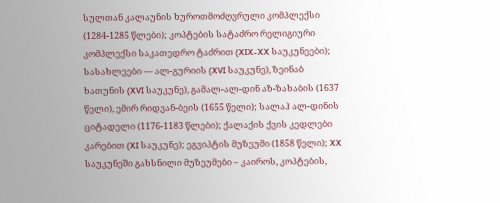სულთან კალაუნის ხუროთმოძღვრული კომპლექსი (1284-1285 წლები); კოპტების სატაძრო რელიგიური კომპლექსი საკათედრო ტაძრით (XIX-XX საუკუნეები); სასახლეები — ალ-გურიის (XVI საუკუნე), ზეინაბ ხათუნის (XVI საუკუნე), გამალ-ალ-დინ აზ-ზახაბის (1637 წელი), ემირ რიდვან-ბეის (1655 წელი); სალაჰ ალ-დინის ციტადელი (1176-1183 წლები); ქალაქის ქვის კედლები კარებით (XI საუკუნე); ეგვიპტის მუზეუმი (1858 წელი); XX საუკუნეში გახსნილი მუზეუმები – კაიროს, კოპტების,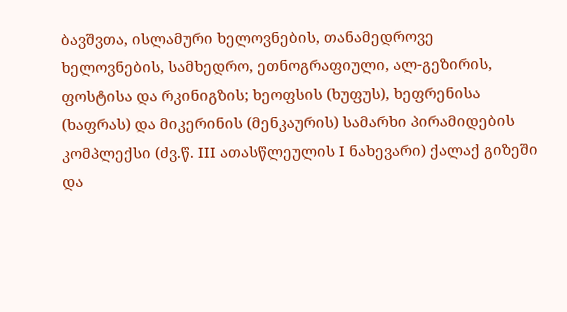ბავშვთა, ისლამური ხელოვნების, თანამედროვე ხელოვნების, სამხედრო, ეთნოგრაფიული, ალ-გეზირის, ფოსტისა და რკინიგზის; ხეოფსის (ხუფუს), ხეფრენისა (ხაფრას) და მიკერინის (მენკაურის) სამარხი პირამიდების კომპლექსი (ძვ.წ. III ათასწლეულის I ნახევარი) ქალაქ გიზეში და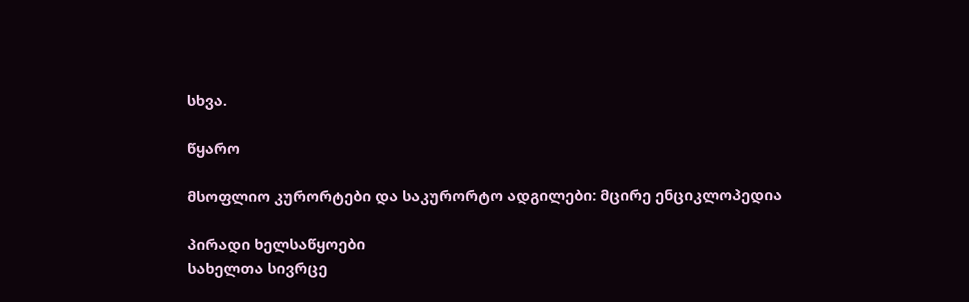სხვა.

წყარო

მსოფლიო კურორტები და საკურორტო ადგილები: მცირე ენციკლოპედია

პირადი ხელსაწყოები
სახელთა სივრცე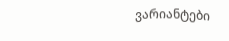ვარიანტები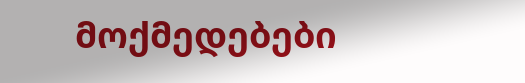მოქმედებები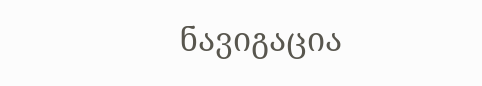ნავიგაცია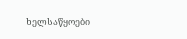ხელსაწყოები